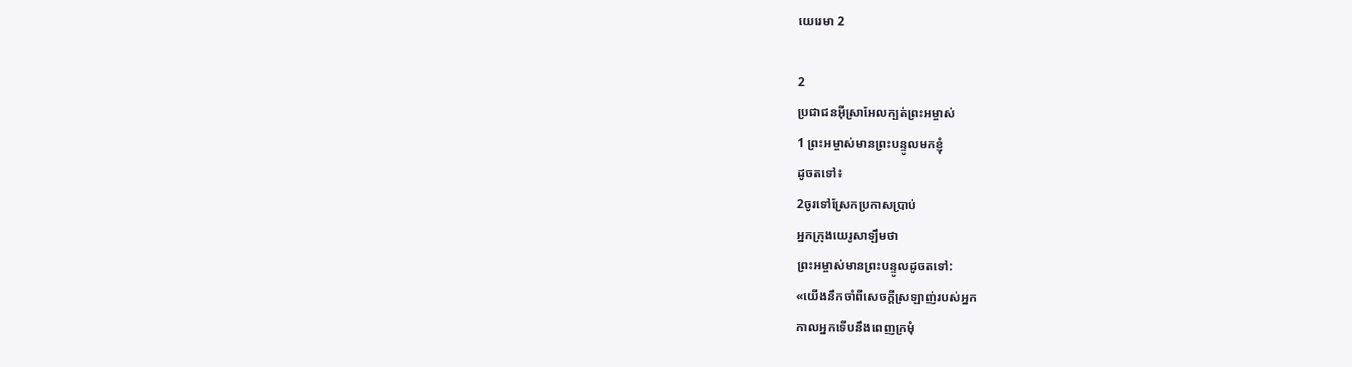យេរេមា 2

2
ប្រជា‌ជនអ៊ីស្រា‌អែលក្បត់ព្រះ‌អម្ចាស់
1 ព្រះ‌អម្ចាស់មានព្រះ‌បន្ទូលមកខ្ញុំ
ដូចតទៅ៖
2ចូរទៅស្រែកប្រកាសប្រាប់
អ្នកក្រុងយេរូ‌សាឡឹមថា
ព្រះ‌អម្ចាស់មានព្រះ‌បន្ទូលដូចតទៅ:
«យើងនឹកចាំពីសេចក្ដីស្រឡាញ់របស់អ្នក
កាលអ្នកទើបនឹងពេញក្រមុំ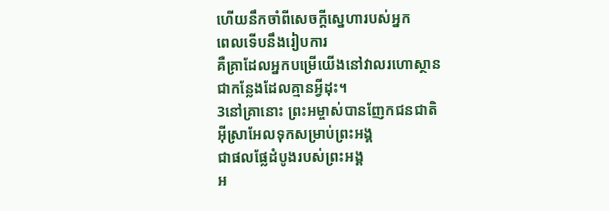ហើយនឹកចាំពីសេចក្ដីស្នេហារបស់អ្នក
ពេលទើបនឹងរៀបការ
គឺគ្រាដែលអ្នកបម្រើយើងនៅវាលរហោ‌ស្ថាន
ជាកន្លែងដែលគ្មានអ្វីដុះ។
3នៅគ្រានោះ ព្រះ‌អម្ចាស់បានញែកជន‌ជាតិ
អ៊ីស្រា‌អែលទុកសម្រាប់ព្រះអង្គ
ជាផលផ្លែដំបូងរបស់ព្រះអង្គ
អ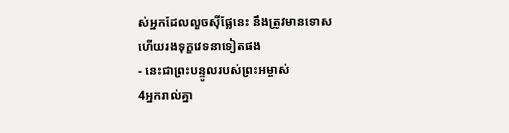ស់អ្នកដែលលួចស៊ីផ្លែនេះ នឹងត្រូវមានទោស
ហើយរងទុក្ខវេទនាទៀតផង
- នេះជាព្រះ‌បន្ទូលរបស់ព្រះ‌អម្ចាស់
4អ្នករាល់គ្នា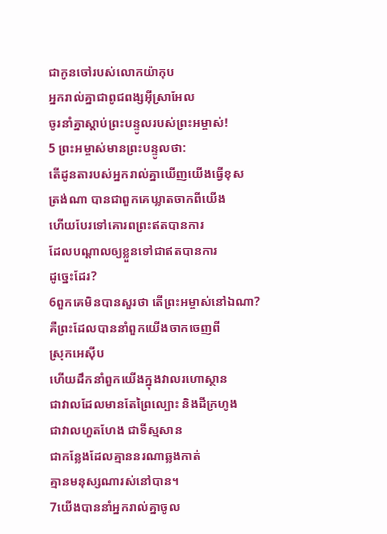ជាកូនចៅរបស់លោកយ៉ាកុប
អ្នករាល់គ្នាជាពូជ‌ពង្សអ៊ីស្រា‌អែល
ចូរនាំគ្នាស្ដាប់ព្រះ‌បន្ទូលរបស់ព្រះ‌អម្ចាស់!
5 ព្រះ‌អម្ចាស់មានព្រះ‌បន្ទូលថា:
តើដូនតារបស់អ្នករាល់គ្នាឃើញយើងធ្វើខុស
ត្រង់ណា បានជាពួកគេឃ្លាតចាកពីយើង
ហើយបែរទៅគោរពព្រះឥតបានការ
ដែលបណ្ដាលឲ្យខ្លួនទៅជាឥតបានការ
ដូច្នេះដែរ?
6ពួកគេមិនបានសួរថា តើព្រះ‌អម្ចាស់នៅឯណា?
គឺព្រះដែលបាននាំពួកយើងចាកចេញពី
ស្រុកអេស៊ីប
ហើយដឹកនាំពួកយើងក្នុងវាលរហោ‌ស្ថាន
ជាវាលដែលមានតែព្រៃល្បោះ និងដីក្រហូង
ជាវាលហួត‌ហែង ជាទីស្មសាន
ជាកន្លែងដែលគ្មាននរណាឆ្លងកាត់
គ្មានមនុស្សណារស់នៅបាន។
7យើងបាននាំអ្នករាល់គ្នាចូល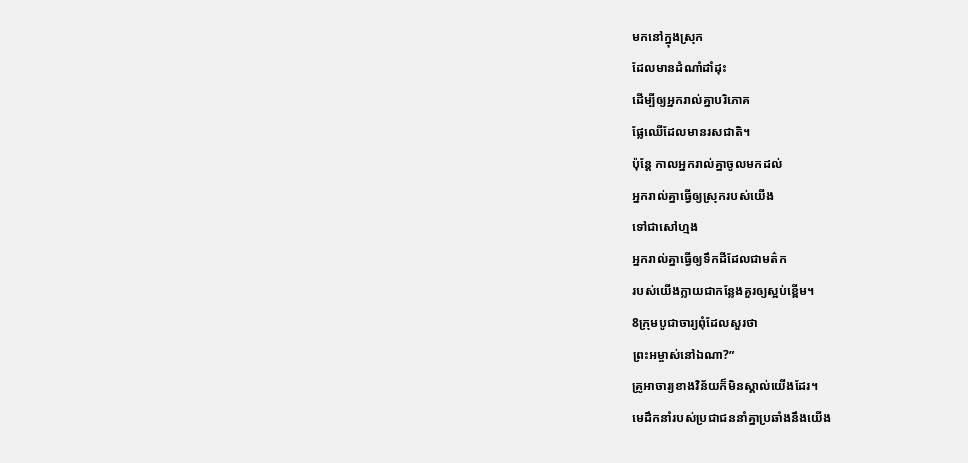មកនៅក្នុងស្រុក
ដែលមានដំណាំដាំដុះ
ដើម្បីឲ្យអ្នករាល់គ្នាបរិភោគ
ផ្លែឈើដែលមានរស‌ជាតិ។
ប៉ុន្តែ កាលអ្នករាល់គ្នាចូលមកដល់
អ្នករាល់គ្នាធ្វើឲ្យស្រុករបស់យើង
ទៅជាសៅហ្មង
អ្នករាល់គ្នាធ្វើឲ្យទឹកដីដែលជាមត៌ក
របស់យើងក្លាយជាកន្លែងគួរឲ្យស្អប់ខ្ពើម។
8ក្រុមបូជា‌ចារ្យពុំដែលសួរថា
ព្រះ‌អម្ចាស់នៅឯណា?”
គ្រូអាចារ្យខាងវិន័យក៏មិនស្គាល់យើងដែរ។
មេដឹកនាំរបស់ប្រជា‌ជននាំគ្នាប្រឆាំងនឹងយើង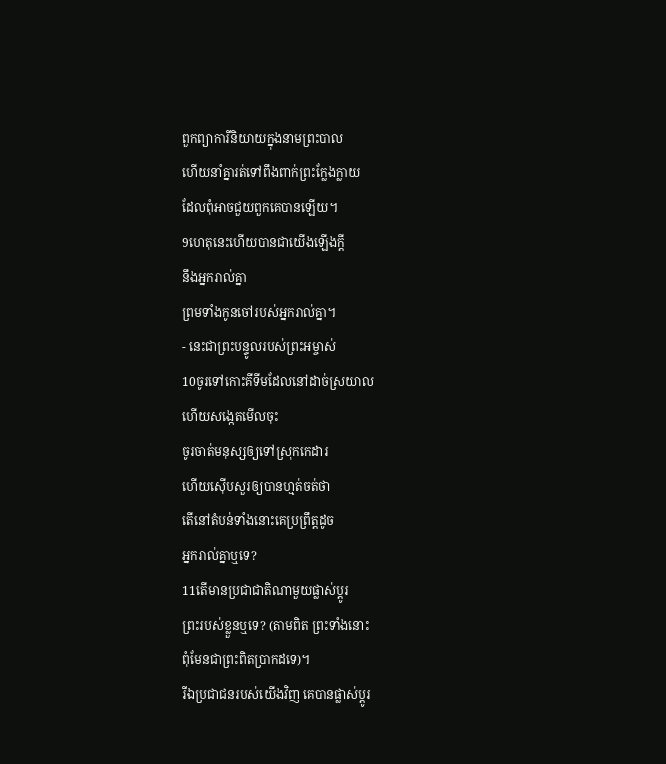ពួកព្យាការីនិយាយក្នុងនាមព្រះបាល
ហើយនាំគ្នារត់ទៅពឹងពាក់ព្រះក្លែង‌ក្លាយ
ដែលពុំអាចជួយពួកគេបានឡើយ។
9ហេតុនេះហើយបានជាយើងឡើងក្ដី
នឹងអ្នករាល់គ្នា
ព្រមទាំងកូនចៅរបស់អ្នករាល់គ្នា។
- នេះជាព្រះ‌បន្ទូលរបស់ព្រះ‌អម្ចាស់
10ចូរទៅកោះគីទីមដែលនៅដាច់ស្រយាល
ហើយសង្កេតមើលចុះ
ចូរចាត់មនុស្សឲ្យទៅស្រុកកេដារ
ហើយស៊ើប‌សួរឲ្យបានហ្មត់‌ចត់ថា
តើនៅតំបន់ទាំងនោះគេប្រព្រឹត្តដូច
អ្នករាល់គ្នាឬទេ?
11តើមានប្រជា‌ជាតិណាមួយផ្លាស់ប្ដូរ
ព្រះរបស់ខ្លួនឬទេ? (តាមពិត ព្រះទាំងនោះ
ពុំមែនជាព្រះពិតប្រាកដទេ)។
រីឯប្រជា‌ជនរបស់យើងវិញ គេបានផ្លាស់ប្ដូរ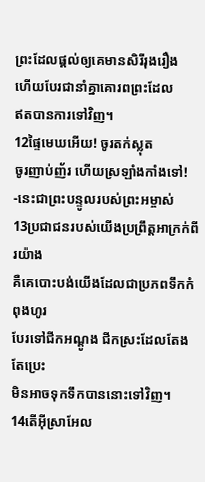ព្រះដែលផ្ដល់ឲ្យគេមានសិរី‌រុងរឿង
ហើយបែរជានាំគ្នាគោរពព្រះដែល
ឥតបានការទៅវិញ។
12ផ្ទៃមេឃអើយ! ចូរតក់‌ស្លុត
ចូរញាប់‌ញ័រ ហើយស្រឡាំង‌កាំងទៅ!
-នេះជាព្រះ‌បន្ទូលរបស់ព្រះ‌អម្ចាស់
13ប្រជា‌ជនរបស់យើងប្រព្រឹត្តអាក្រក់ពីរយ៉ាង
គឺគេបោះបង់យើងដែលជាប្រភពទឹកកំពុងហូរ
បែរទៅជីកអណ្ដូង ជីកស្រះដែលតែងតែប្រេះ
មិនអាចទុកទឹកបាននោះទៅវិញ។
14តើអ៊ីស្រា‌អែល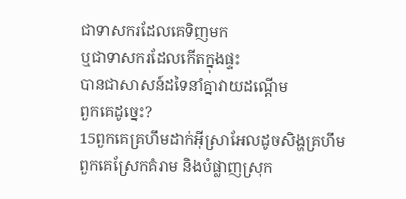ជាទាសករដែលគេទិញមក
ឬជាទាសករដែលកើតក្នុងផ្ទះ
បានជាសាសន៍ដទៃនាំគ្នាវាយដណ្ដើម
ពួកគេដូច្នេះ?
15ពួកគេគ្រហឹមដាក់អ៊ីស្រា‌អែលដូចសិង្ហគ្រហឹម
ពួកគេស្រែកគំរាម និងបំផ្លាញស្រុក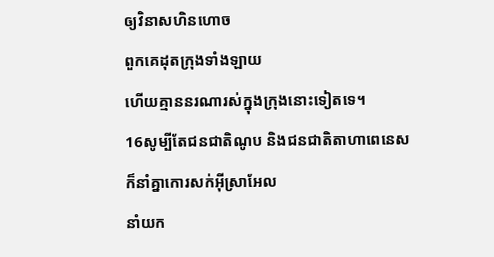ឲ្យវិនាសហិន‌ហោច
ពួកគេដុតក្រុងទាំង‌ឡាយ
ហើយគ្មាននរណារស់ក្នុងក្រុងនោះទៀតទេ។
16សូម្បីតែជន‌ជាតិណូប និងជន‌ជាតិតាហា‌ពេនេស
ក៏នាំគ្នាកោរសក់អ៊ីស្រា‌អែល
នាំយក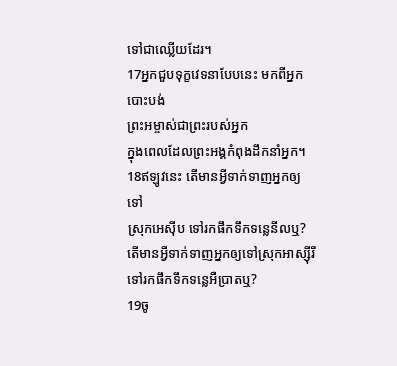ទៅជាឈ្លើយដែរ។
17អ្នកជួបទុក្ខវេទនាបែបនេះ មកពីអ្នកបោះបង់
ព្រះ‌អម្ចាស់ជាព្រះរបស់អ្នក
ក្នុងពេលដែលព្រះអង្គកំពុងដឹកនាំអ្នក។
18ឥឡូវនេះ តើមានអ្វីទាក់‌ទាញអ្នកឲ្យទៅ
ស្រុកអេស៊ីប ទៅរកផឹកទឹកទន្លេនីលឬ?
តើមានអ្វីទាក់‌ទាញអ្នកឲ្យទៅស្រុកអាស្ស៊ីរី
ទៅរកផឹកទឹកទន្លេអឺប្រាតឬ?
19ចូ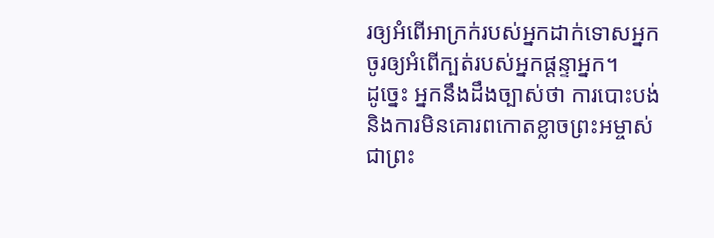រឲ្យអំពើអាក្រក់របស់អ្នកដាក់ទោសអ្នក
ចូរឲ្យអំពើក្បត់របស់អ្នកផ្តន្ទាអ្នក។
ដូច្នេះ អ្នកនឹងដឹងច្បាស់ថា ការបោះបង់
និងការមិនគោរពកោតខ្លាចព្រះ‌អម្ចាស់
ជាព្រះ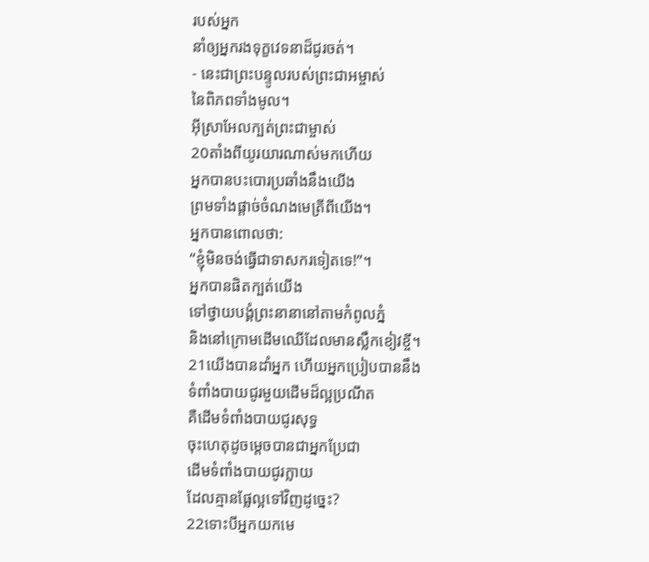របស់អ្នក
នាំឲ្យអ្នករងទុក្ខវេទនាដ៏ជូរចត់។
- នេះជាព្រះ‌បន្ទូលរបស់ព្រះ‌ជា‌អម្ចាស់
នៃពិភពទាំងមូល។
អ៊ីស្រា‌អែលក្បត់ព្រះ‌ជាម្ចាស់
20តាំងពីយូរ‌យារណាស់មកហើយ
អ្នកបានបះ‌បោរប្រឆាំងនឹងយើង
ព្រមទាំងផ្ដាច់ចំណងមេត្រីពីយើង។
អ្នកបានពោលថា:
“ខ្ញុំមិនចង់ធ្វើជាទាសករទៀតទេ!”។
អ្នកបានផិតក្បត់យើង
ទៅថ្វាយ‌បង្គំព្រះនានានៅតាមកំពូលភ្នំ
និងនៅក្រោមដើមឈើដែលមានស្លឹកខៀវខ្ចី។
21យើងបានដាំអ្នក ហើយអ្នកប្រៀបបាននឹង
ទំពាំង‌បាយជូរមួយដើមដ៏ល្អប្រណីត
គឺដើមទំពាំង‌បាយជូរសុទ្ធ
ចុះហេតុដូចម្ដេចបានជាអ្នកប្រែជា
ដើមទំពាំង‌បាយជូរក្លាយ
ដែលគ្មានផ្លែល្អទៅវិញដូច្នេះ?
22ទោះបីអ្នកយកមេ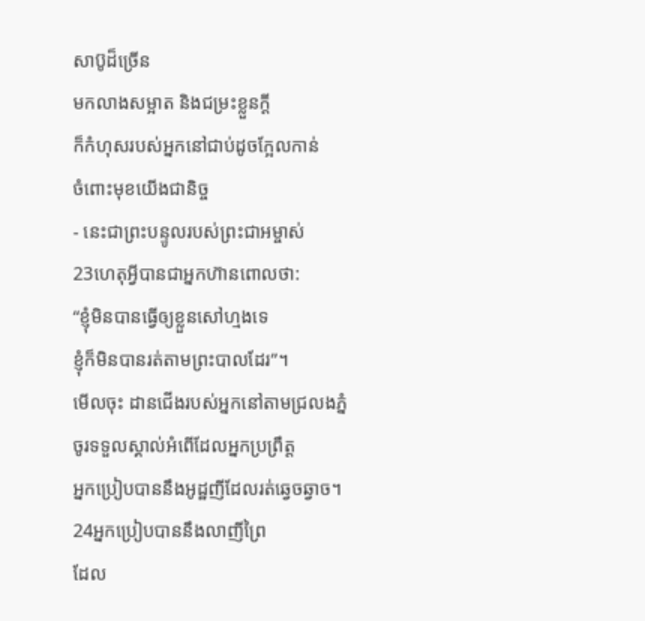សាប៊ូដ៏ច្រើន
មកលាងសម្អាត និងជម្រះខ្លួនក្ដី
ក៏កំហុសរបស់អ្នកនៅជាប់ដូចក្អែលកាន់
ចំពោះមុខយើងជានិច្ច
- នេះជាព្រះ‌បន្ទូលរបស់ព្រះ‌ជា‌អម្ចាស់
23ហេតុអ្វីបានជាអ្នកហ៊ានពោលថា:
“ខ្ញុំមិនបានធ្វើឲ្យខ្លួនសៅហ្មងទេ
ខ្ញុំក៏មិនបានរត់តាមព្រះបាលដែរ”។
មើលចុះ ដានជើងរបស់អ្នកនៅតាមជ្រលងភ្នំ
ចូរទទួលស្គាល់អំពើដែលអ្នកប្រព្រឹត្ត
អ្នកប្រៀបបាននឹងអូដ្ឋញីដែលរត់ឆ្វេច‌ឆ្វាច។
24អ្នកប្រៀបបាននឹងលាញីព្រៃ
ដែល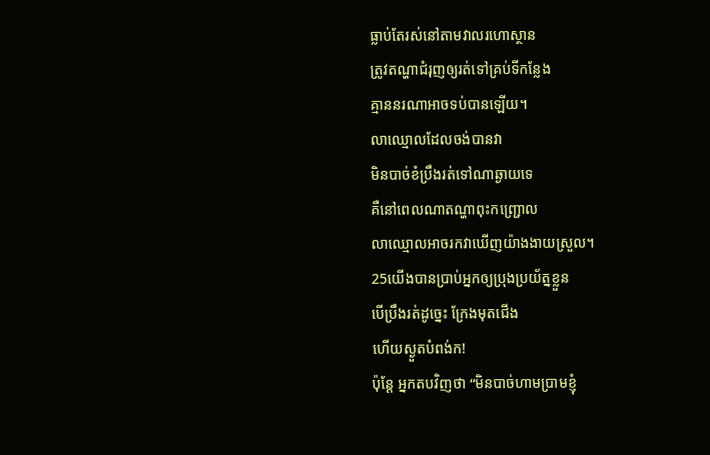ធ្លាប់តែរស់នៅតាមវាលរហោ‌ស្ថាន
ត្រូវតណ្ហាជំរុញឲ្យរត់ទៅគ្រប់ទីកន្លែង
គ្មាននរណាអាចទប់បានឡើយ។
លាឈ្មោលដែលចង់បានវា
មិនបាច់ខំប្រឹងរត់ទៅណាឆ្ងាយទេ
គឺនៅពេលណាតណ្ហាពុះកញ្ជ្រោល
លាឈ្មោលអាចរកវាឃើញយ៉ាងងាយស្រួល។
25យើងបានប្រាប់អ្នកឲ្យប្រុងប្រយ័ត្នខ្លួន
បើប្រឹងរត់ដូច្នេះ ក្រែងមុតជើង
ហើយស្ងួតបំពង់ក!
ប៉ុន្តែ អ្នកតបវិញថា “មិនបាច់ហាម‌ប្រាមខ្ញុំ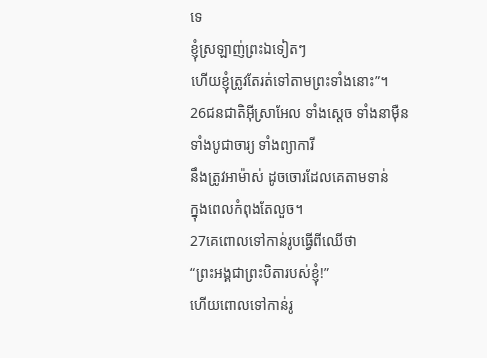ទេ
ខ្ញុំស្រឡាញ់ព្រះឯទៀតៗ
ហើយខ្ញុំត្រូវតែរត់ទៅតាមព្រះទាំងនោះ”។
26ជន‌ជាតិអ៊ីស្រា‌អែល ទាំងស្ដេច ទាំងនាម៉ឺន
ទាំងបូជា‌ចារ្យ ទាំងព្យាការី
នឹងត្រូវអាម៉ាស់ ដូចចោរដែលគេតាមទាន់
ក្នុងពេលកំពុងតែលួច។
27គេពោលទៅកាន់រូបធ្វើពីឈើថា
“ព្រះអង្គជាព្រះ‌បិតារបស់ខ្ញុំ!”
ហើយពោលទៅកាន់រូ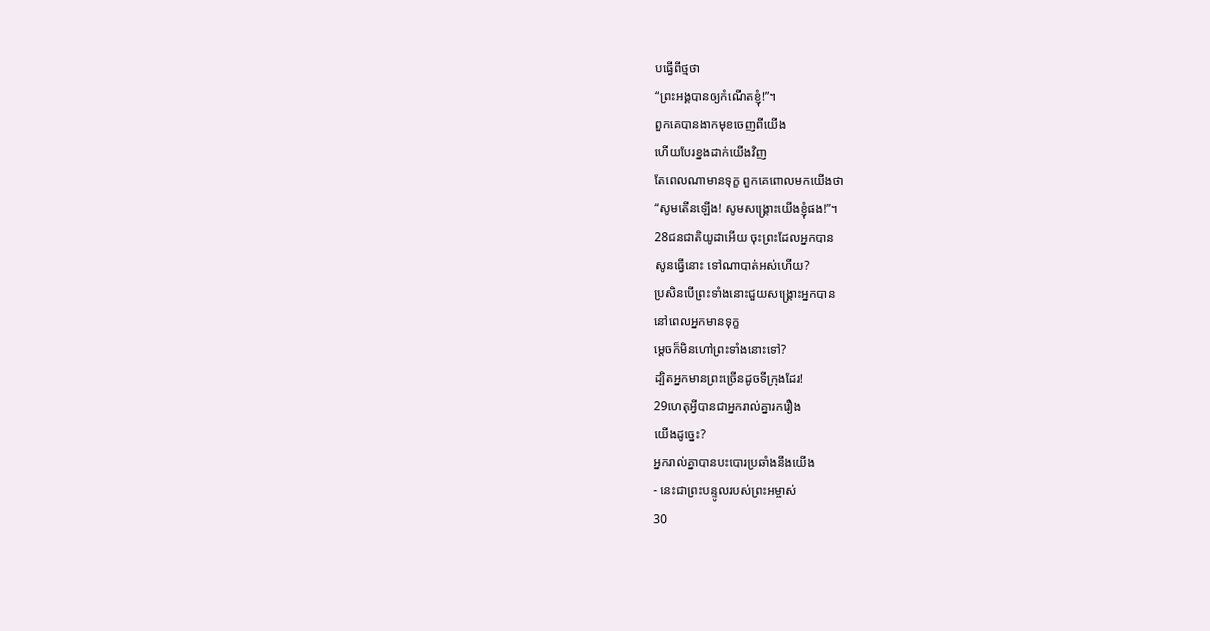បធ្វើពីថ្មថា
“ព្រះអង្គបានឲ្យកំណើតខ្ញុំ!”។
ពួកគេបានងាកមុខចេញពីយើង
ហើយបែរខ្នងដាក់យើងវិញ
តែពេលណាមានទុក្ខ ពួកគេពោលមកយើងថា
“សូមតើនឡើង! សូមសង្គ្រោះយើងខ្ញុំផង!”។
28ជន‌ជាតិយូដាអើយ ចុះព្រះដែលអ្នកបាន
សូនធ្វើនោះ ទៅណាបាត់អស់ហើយ?
ប្រសិនបើព្រះទាំងនោះជួយសង្គ្រោះអ្នកបាន
នៅពេលអ្នកមានទុក្ខ
ម្ដេចក៏មិនហៅព្រះទាំងនោះទៅ?
ដ្បិតអ្នកមានព្រះច្រើនដូចទីក្រុងដែរ!
29ហេតុអ្វីបានជាអ្នករាល់គ្នារករឿង
យើងដូច្នេះ?
អ្នករាល់គ្នាបានបះ‌បោរប្រឆាំងនឹងយើង
- នេះជាព្រះ‌បន្ទូលរបស់ព្រះ‌អម្ចាស់
30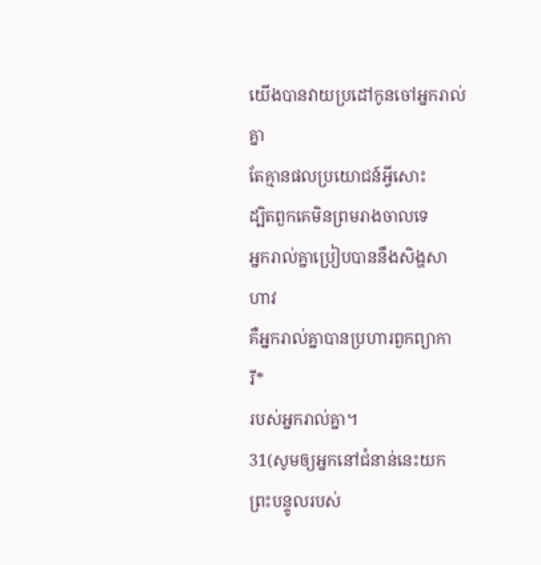យើងបានវាយប្រដៅកូនចៅអ្នករាល់គ្នា
តែគ្មានផលប្រយោជន៍អ្វីសោះ
ដ្បិតពួកគេមិនព្រមរាង‌ចាលទេ
អ្នករាល់គ្នាប្រៀបបាននឹងសិង្ហសាហាវ
គឺអ្នករាល់គ្នាបានប្រហារពួកព្យាការី*
របស់អ្នករាល់គ្នា។
31(សូមឲ្យអ្នកនៅជំនាន់នេះយក
ព្រះ‌បន្ទូលរបស់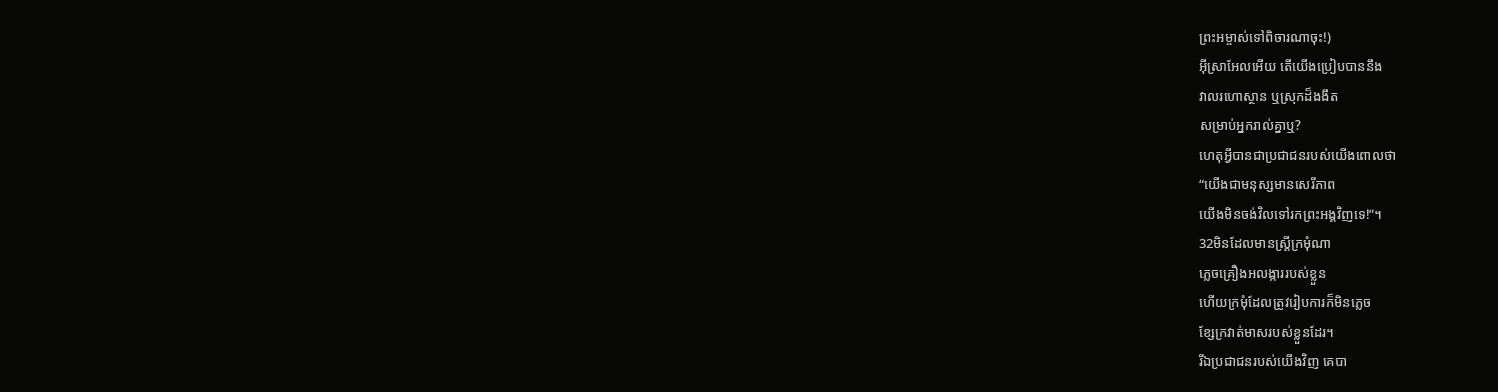ព្រះ‌អម្ចាស់ទៅពិចារណាចុះ!)
អ៊ីស្រា‌អែលអើយ តើយើងប្រៀបបាននឹង
វាលរហោ‌ស្ថាន ឬស្រុកដ៏ងងឹត
សម្រាប់អ្នករាល់គ្នាឬ?
ហេតុអ្វីបានជាប្រជា‌ជនរបស់យើងពោលថា
“យើងជាមនុស្សមានសេរី‌ភាព
យើងមិនចង់វិលទៅរកព្រះអង្គវិញទេ!”។
32មិនដែលមានស្ត្រីក្រមុំណា
ភ្លេចគ្រឿងអលង្ការរបស់ខ្លួន
ហើយក្រមុំដែលត្រូវរៀបការក៏មិនភ្លេច
ខ្សែក្រវាត់មាសរបស់ខ្លួនដែរ។
រីឯប្រជា‌ជនរបស់យើងវិញ គេបា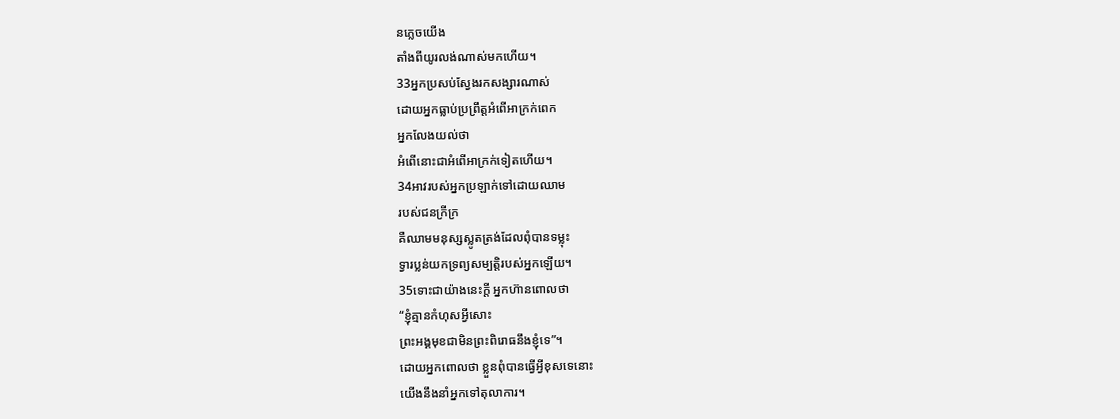នភ្លេចយើង
តាំងពីយូរ‌លង់ណាស់មកហើយ។
33អ្នកប្រសប់ស្វែងរកសង្សារណាស់
ដោយអ្នកធ្លាប់ប្រព្រឹត្តអំពើអាក្រក់ពេក
អ្នកលែងយល់ថា
អំពើនោះជាអំពើអាក្រក់ទៀតហើយ។
34អាវរបស់អ្នកប្រឡាក់ទៅដោយឈាម
របស់ជនក្រីក្រ
គឺឈាមមនុស្សស្លូតត្រង់ដែលពុំបានទម្លុះ
ទ្វារប្លន់យកទ្រព្យសម្បត្តិរបស់អ្នកឡើយ។
35ទោះជាយ៉ាងនេះក្ដី អ្នកហ៊ានពោលថា
“ខ្ញុំគ្មានកំហុសអ្វីសោះ
ព្រះអង្គមុខជាមិនព្រះ‌ពិរោធនឹងខ្ញុំទេ”។
ដោយអ្នកពោលថា ខ្លួនពុំបានធ្វើអ្វីខុសទេនោះ
យើងនឹងនាំអ្នកទៅតុលាការ។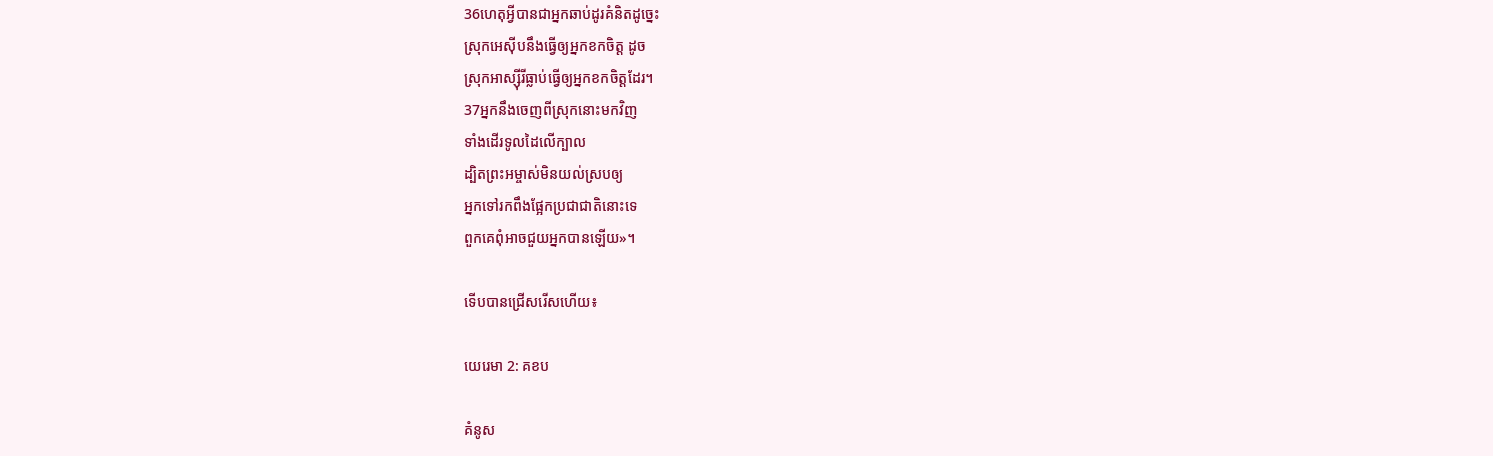36ហេតុអ្វីបានជាអ្នកឆាប់ដូរគំនិតដូច្នេះ
ស្រុកអេស៊ីបនឹងធ្វើឲ្យអ្នកខកចិត្ត ដូច
ស្រុកអាស្ស៊ីរីធ្លាប់ធ្វើឲ្យអ្នកខកចិត្តដែរ។
37អ្នកនឹងចេញពីស្រុកនោះមកវិញ
ទាំងដើរទូលដៃលើក្បាល
ដ្បិតព្រះ‌អម្ចាស់មិនយល់ស្របឲ្យ
អ្នកទៅរកពឹងផ្អែកប្រជា‌ជាតិនោះទេ
ពួកគេពុំអាចជួយអ្នកបានឡើយ»។

ទើបបានជ្រើសរើសហើយ៖

យេរេមា 2: គខប

គំនូស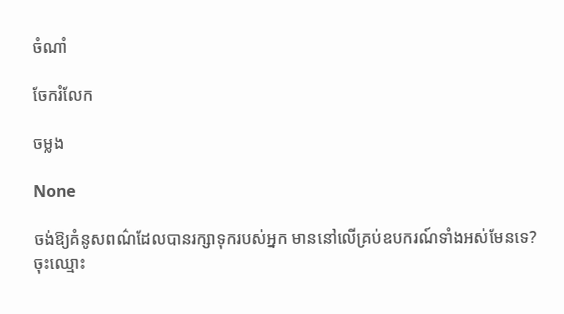ចំណាំ

ចែករំលែក

ចម្លង

None

ចង់ឱ្យគំនូសពណ៌ដែលបានរក្សាទុករបស់អ្នក មាននៅលើគ្រប់ឧបករណ៍ទាំងអស់មែនទេ? ចុះឈ្មោះ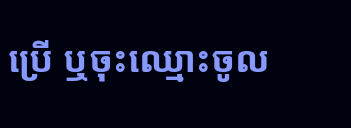ប្រើ ឬចុះឈ្មោះចូល